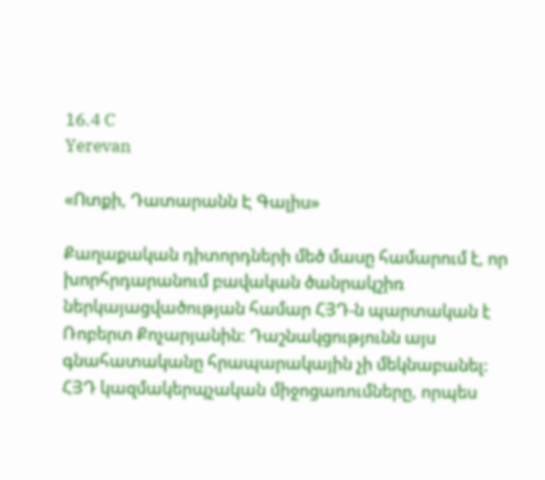16.4 C
Yerevan

«Ոտքի, Դատարանն Է Գալիս»

Քաղաքական դիտորդների մեծ մասը համարում է, որ խորհրդարանում բավական ծանրակշիռ ներկայացվածության համար ՀՅԴ‑ն պարտական է Ռոբերտ Քոչարյանին: Դաշնակցությունն այս գնահատականը հրապարակային չի մեկնաբանել: ՀՅԴ կազմակերպչական միջոցառումները, որպես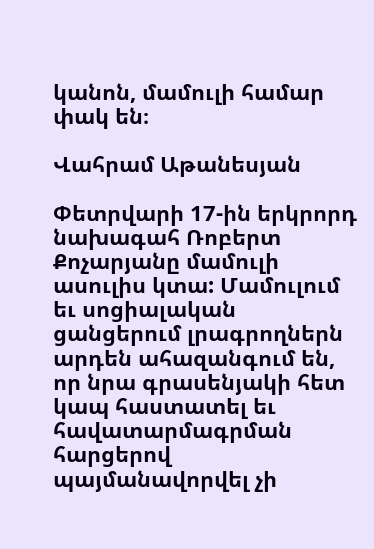կանոն, մամուլի համար փակ են։

Վահրամ Աթանեսյան

Փետրվարի 17-ին երկրորդ նախագահ Ռոբերտ Քոչարյանը մամուլի ասուլիս կտա: Մամուլում եւ սոցիալական ցանցերում լրագրողներն արդեն ահազանգում են, որ նրա գրասենյակի հետ կապ հաստատել եւ հավատարմագրման հարցերով պայմանավորվել չի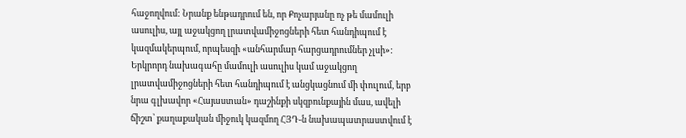հաջողվում: Նրանք ենթադրում են, որ Քոչարյանը ոչ թե մամուլի ասուլիս, այլ աջակցող լրատվամիջոցների հետ հանդիպում է կազմակերպում, որպեսզի «անհարմար հարցադրումներ չլսի»:
Երկրորդ նախագահը մամուլի ասուլիս կամ աջակցող լրատվամիջոցների հետ հանդիպում է անցկացնում մի փուլում, երբ նրա գլխավոր «Հայաստան» դաշինքի սկզբունքային մաս, ավելի ճիշտ՝ քաղաքական միջուկ կազմող ՀՅԴ‑ն նախապատրաստվում է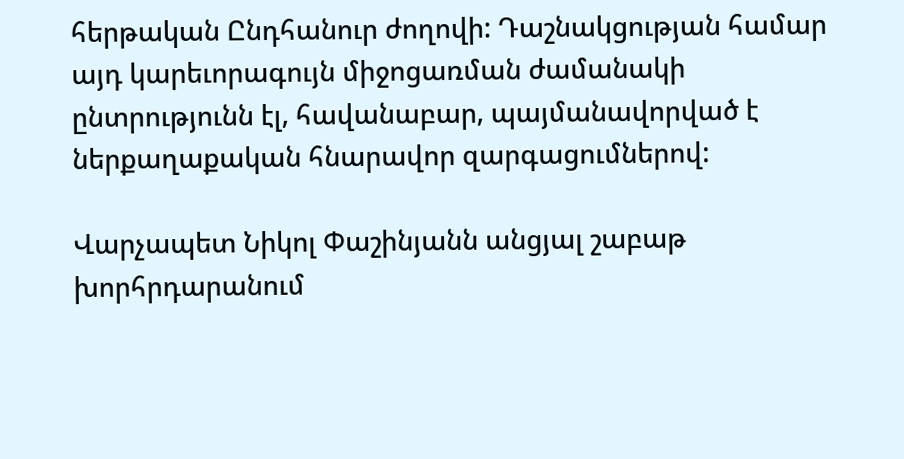հերթական Ընդհանուր ժողովի: Դաշնակցության համար այդ կարեւորագույն միջոցառման ժամանակի ընտրությունն էլ, հավանաբար, պայմանավորված է ներքաղաքական հնարավոր զարգացումներով:

Վարչապետ Նիկոլ Փաշինյանն անցյալ շաբաթ խորհրդարանում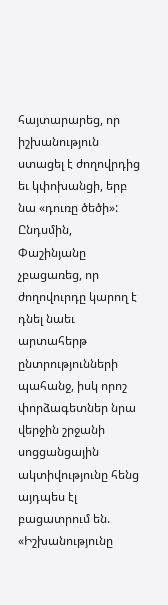հայտարարեց, որ իշխանություն ստացել է ժողովրդից եւ կփոխանցի, երբ նա «դուռը ծեծի»: Ընդսմին, Փաշինյանը չբացառեց, որ ժողովուրդը կարող է դնել նաեւ արտահերթ ընտրությունների պահանջ, իսկ որոշ փորձագետներ նրա վերջին շրջանի սոցցանցային ակտիվությունը հենց այդպես էլ բացատրում են. «Իշխանությունը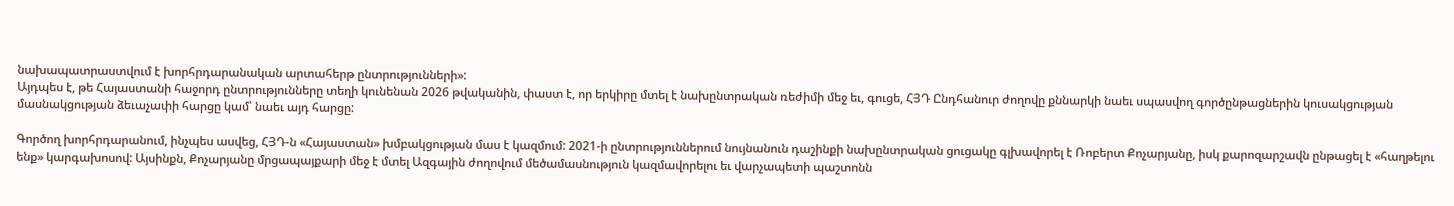նախապատրաստվում է խորհրդարանական արտահերթ ընտրությունների»:
Այդպես է, թե Հայաստանի հաջորդ ընտրությունները տեղի կունենան 2026 թվականին, փաստ է, որ երկիրը մտել է նախընտրական ռեժիմի մեջ եւ, գուցե, ՀՅԴ Ընդհանուր ժողովը քննարկի նաեւ սպասվող գործընթացներին կուսակցության մասնակցության ձեւաչափի հարցը կամ՝ նաեւ այդ հարցը:

Գործող խորհրդարանում, ինչպես ասվեց, ՀՅԴ‑ն «Հայաստան» խմբակցության մաս է կազմում: 2021‑ի ընտրություններում նույնանուն դաշինքի նախընտրական ցուցակը գլխավորել է Ռոբերտ Քոչարյանը, իսկ քարոզարշավն ընթացել է «հաղթելու ենք» կարգախոսով: Այսինքն, Քոչարյանը մրցապայքարի մեջ է մտել Ազգային ժողովում մեծամասնություն կազմավորելու եւ վարչապետի պաշտոնն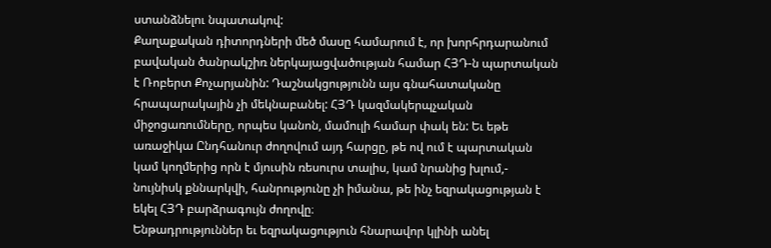ստանձնելու նպատակով:
Քաղաքական դիտորդների մեծ մասը համարում է, որ խորհրդարանում բավական ծանրակշիռ ներկայացվածության համար ՀՅԴ‑ն պարտական է Ռոբերտ Քոչարյանին: Դաշնակցությունն այս գնահատականը հրապարակային չի մեկնաբանել: ՀՅԴ կազմակերպչական միջոցառումները, որպես կանոն, մամուլի համար փակ են: Եւ եթե առաջիկա Ընդհանուր ժողովում այդ հարցը, թե ով ում է պարտական կամ կողմերից որն է մյուսին ռեսուրս տալիս, կամ նրանից խլում,- նույնիսկ քննարկվի, հանրությունը չի իմանա, թե ինչ եզրակացության է եկել ՀՅԴ բարձրագույն ժողովը։
Ենթադրություններ եւ եզրակացություն հնարավոր կլինի անել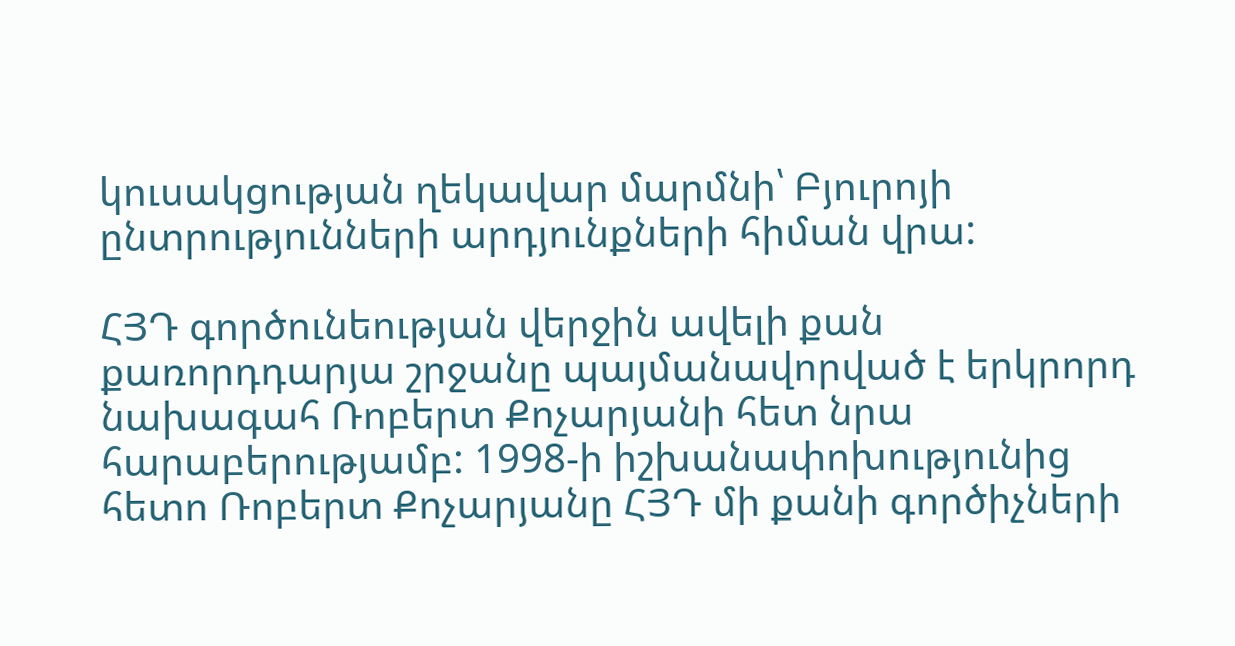կուսակցության ղեկավար մարմնի՝ Բյուրոյի ընտրությունների արդյունքների հիման վրա:

ՀՅԴ գործունեության վերջին ավելի քան քառորդդարյա շրջանը պայմանավորված է երկրորդ նախագահ Ռոբերտ Քոչարյանի հետ նրա հարաբերությամբ: 1998‑ի իշխանափոխությունից հետո Ռոբերտ Քոչարյանը ՀՅԴ մի քանի գործիչների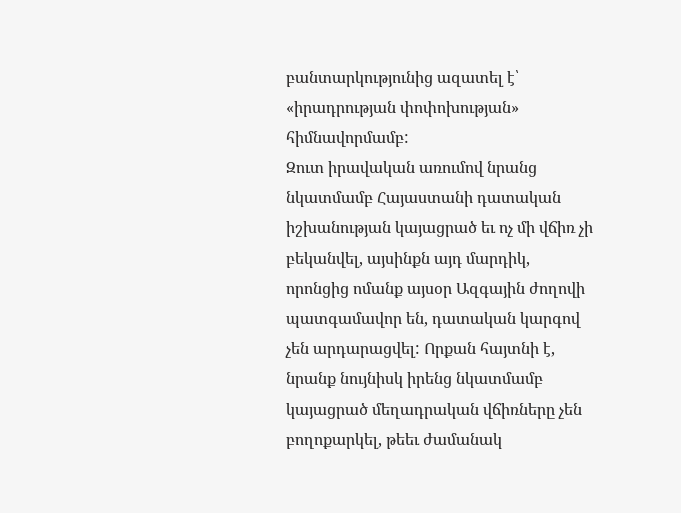բանտարկությունից ազատել է՝ «իրադրության փոփոխության» հիմնավորմամբ:
Զուտ իրավական առումով նրանց նկատմամբ Հայաստանի դատական իշխանության կայացրած եւ ոչ մի վճիռ չի բեկանվել, այսինքն այդ մարդիկ, որոնցից ոմանք այսօր Ազգային ժողովի պատգամավոր են, դատական կարգով չեն արդարացվել: Որքան հայտնի է, նրանք նույնիսկ իրենց նկատմամբ կայացրած մեղադրական վճիռները չեն բողոքարկել, թեեւ ժամանակ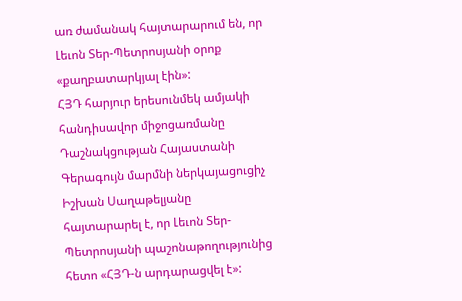առ ժամանակ հայտարարում են, որ Լեւոն Տեր-Պետրոսյանի օրոք «քաղբատարկյալ էին»:
ՀՅԴ հարյուր երեսունմեկ ամյակի հանդիսավոր միջոցառմանը Դաշնակցության Հայաստանի Գերագույն մարմնի ներկայացուցիչ Իշխան Սաղաթելյանը հայտարարել է, որ Լեւոն Տեր-Պետրոսյանի պաշոնաթողությունից հետո «ՀՅԴ‑ն արդարացվել է»: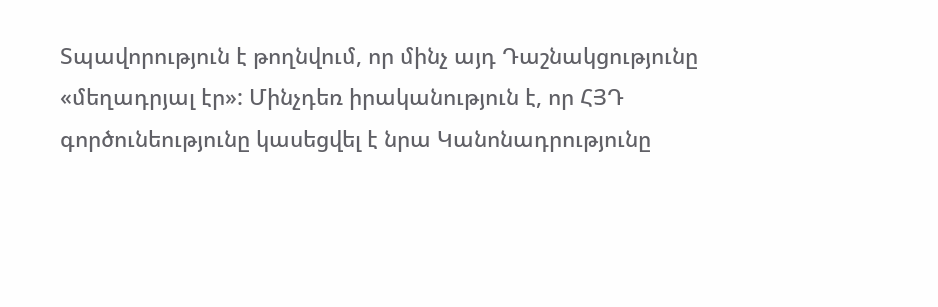Տպավորություն է թողնվում, որ մինչ այդ Դաշնակցությունը «մեղադրյալ էր»: Մինչդեռ իրականություն է, որ ՀՅԴ գործունեությունը կասեցվել է նրա Կանոնադրությունը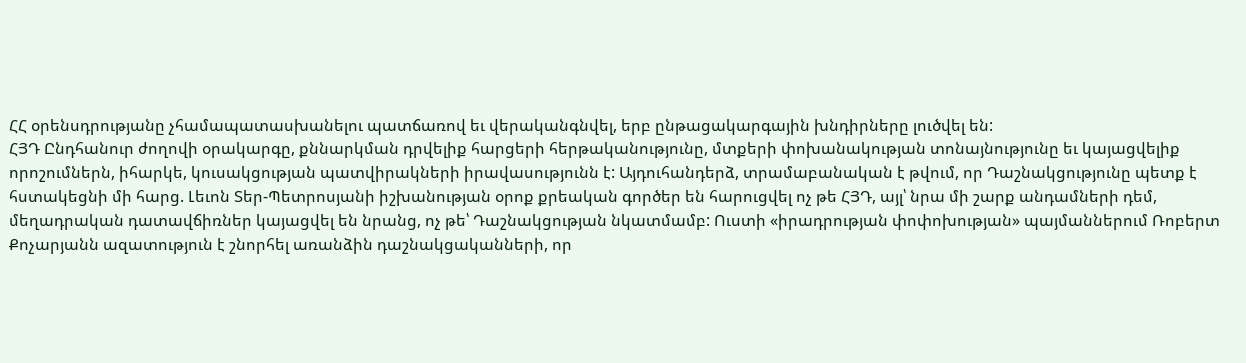ՀՀ օրենսդրությանը չհամապատասխանելու պատճառով եւ վերականգնվել, երբ ընթացակարգային խնդիրները լուծվել են:
ՀՅԴ Ընդհանուր ժողովի օրակարգը, քննարկման դրվելիք հարցերի հերթականությունը, մտքերի փոխանակության տոնայնությունը եւ կայացվելիք որոշումներն, իհարկե, կուսակցության պատվիրակների իրավասությունն է: Այդուհանդերձ, տրամաբանական է թվում, որ Դաշնակցությունը պետք է հստակեցնի մի հարց. Լեւոն Տեր-Պետրոսյանի իշխանության օրոք քրեական գործեր են հարուցվել ոչ թե ՀՅԴ, այլ՝ նրա մի շարք անդամների դեմ, մեղադրական դատավճիռներ կայացվել են նրանց, ոչ թե՝ Դաշնակցության նկատմամբ: Ուստի «իրադրության փոփոխության» պայմաններում Ռոբերտ Քոչարյանն ազատություն է շնորհել առանձին դաշնակցականների, որ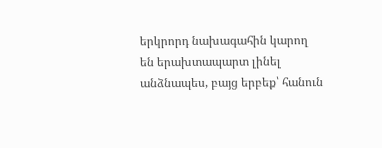երկրորդ նախագահին կարող են երախտապարտ լինել անձնապես, բայց երբեք՝ հանուն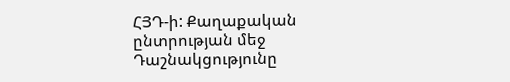ՀՅԴ‑ի: Քաղաքական ընտրության մեջ Դաշնակցությունը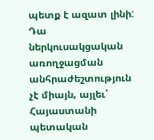պետք է ազատ լինի: Դա ներկուսակցական առողջացման անհրաժեշտություն չէ միայն, այլեւ՝ Հայաստանի պետական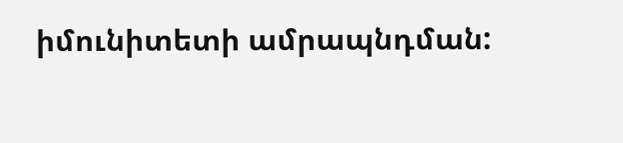իմունիտետի ամրապնդման: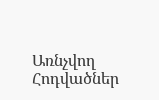Առնչվող Հոդվածներ